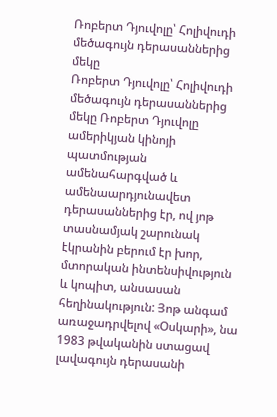Ռոբերտ Դյուվոլը՝ Հոլիվուդի մեծագույն դերասաններից մեկը
Ռոբերտ Դյուվոլը՝ Հոլիվուդի մեծագույն դերասաններից մեկը Ռոբերտ Դյուվոլը ամերիկյան կինոյի պատմության ամենահարգված և ամենաարդյունավետ դերասաններից էր, ով յոթ տասնամյակ շարունակ էկրանին բերում էր խոր, մտորական ինտենսիվություն և կոպիտ, անսասան հեղինակություն: Յոթ անգամ առաջադրվելով «Օսկարի», նա 1983 թվականին ստացավ լավագույն դերասանի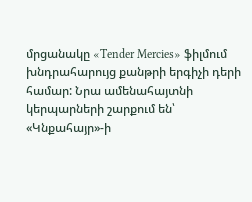մրցանակը «Tender Mercies» ֆիլմում խնդրահարույց քանթրի երգիչի դերի համար: Նրա ամենահայտնի կերպարների շարքում են՝ «Կնքահայր»-ի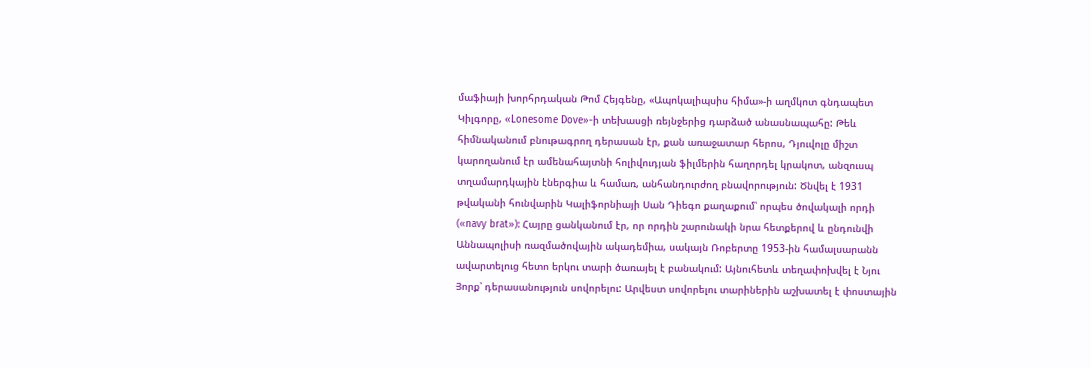մաֆիայի խորհրդական Թոմ Հեյգենը, «Ապոկալիպսիս հիմա»-ի աղմկոտ գնդապետ Կիլգորը, «Lonesome Dove»-ի տեխասցի ռեյնջերից դարձած անասնապահը: Թեև հիմնականում բնութագրող դերասան էր, քան առաջատար հերոս, Դյուվոլը միշտ կարողանում էր ամենահայտնի հոլիվուդյան ֆիլմերին հաղորդել կրակոտ, անզուսպ տղամարդկային էներգիա և համառ, անհանդուրժող բնավորություն: Ծնվել է 1931 թվականի հունվարին Կալիֆորնիայի Սան Դիեգո քաղաքում՝ որպես ծովակալի որդի («navy brat»): Հայրը ցանկանում էր, որ որդին շարունակի նրա հետքերով և ընդունվի Աննապոլիսի ռազմածովային ակադեմիա, սակայն Ռոբերտը 1953-ին համալսարանն ավարտելուց հետո երկու տարի ծառայել է բանակում: Այնուհետև տեղափոխվել է Նյու Յորք՝ դերասանություն սովորելու: Արվեստ սովորելու տարիներին աշխատել է փոստային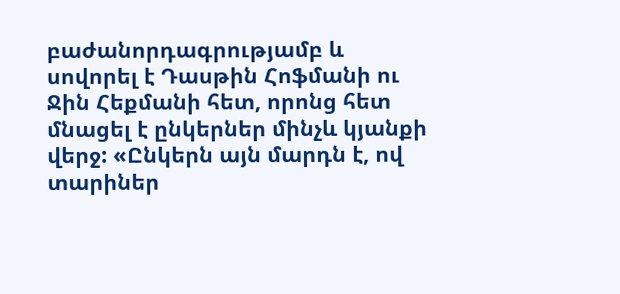բաժանորդագրությամբ և սովորել է Դասթին Հոֆմանի ու Ջին Հեքմանի հետ, որոնց հետ մնացել է ընկերներ մինչև կյանքի վերջ: «Ընկերն այն մարդն է, ով տարիներ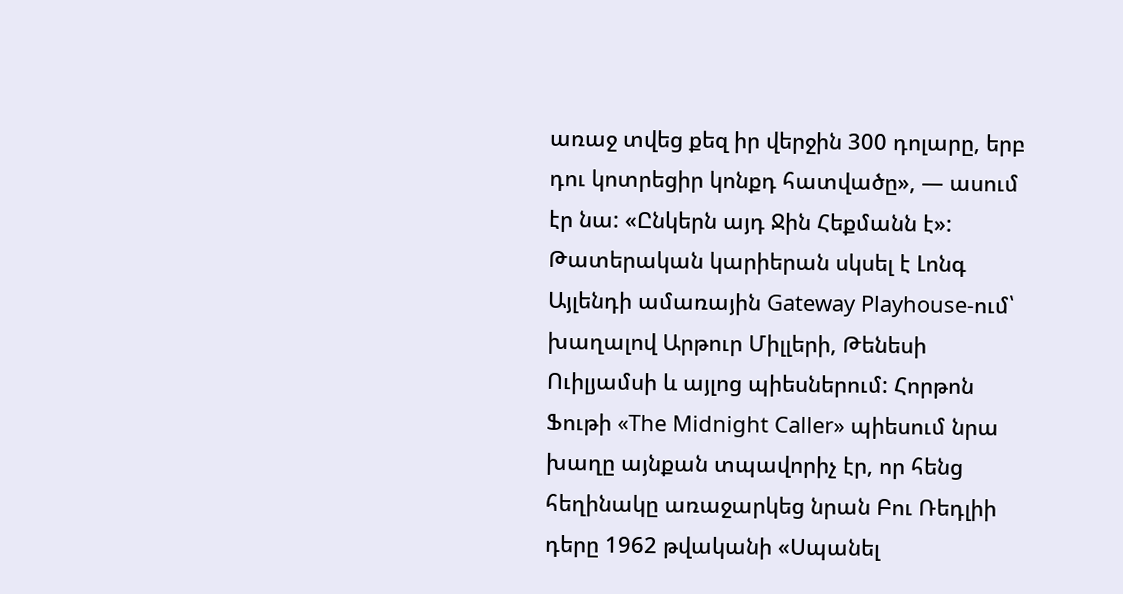առաջ տվեց քեզ իր վերջին 300 դոլարը, երբ դու կոտրեցիր կոնքդ հատվածը», — ասում էր նա: «Ընկերն այդ Ջին Հեքմանն է»: Թատերական կարիերան սկսել է Լոնգ Այլենդի ամառային Gateway Playhouse-ում՝ խաղալով Արթուր Միլլերի, Թենեսի Ուիլյամսի և այլոց պիեսներում: Հորթոն Ֆութի «The Midnight Caller» պիեսում նրա խաղը այնքան տպավորիչ էր, որ հենց հեղինակը առաջարկեց նրան Բու Ռեդլիի դերը 1962 թվականի «Սպանել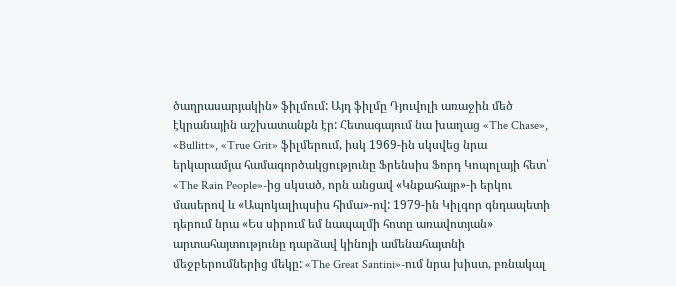ծաղրասարյակին» ֆիլմում: Այդ ֆիլմը Դյուվոլի առաջին մեծ էկրանային աշխատանքն էր: Հետագայում նա խաղաց «The Chase», «Bullitt», «True Grit» ֆիլմերում, իսկ 1969-ին սկսվեց նրա երկարամյա համագործակցությունը Ֆրենսիս Ֆորդ Կոպոլայի հետ՝ «The Rain People»-ից սկսած, որն անցավ «Կնքահայր»-ի երկու մասերով և «Ապոկալիպսիս հիմա»-ով: 1979-ին Կիլգոր գնդապետի դերում նրա «Ես սիրում եմ նապալմի հոտը առավոտյան» արտահայտությունը դարձավ կինոյի ամենահայտնի մեջբերումներից մեկը: «The Great Santini»-ում նրա խիստ, բռնակալ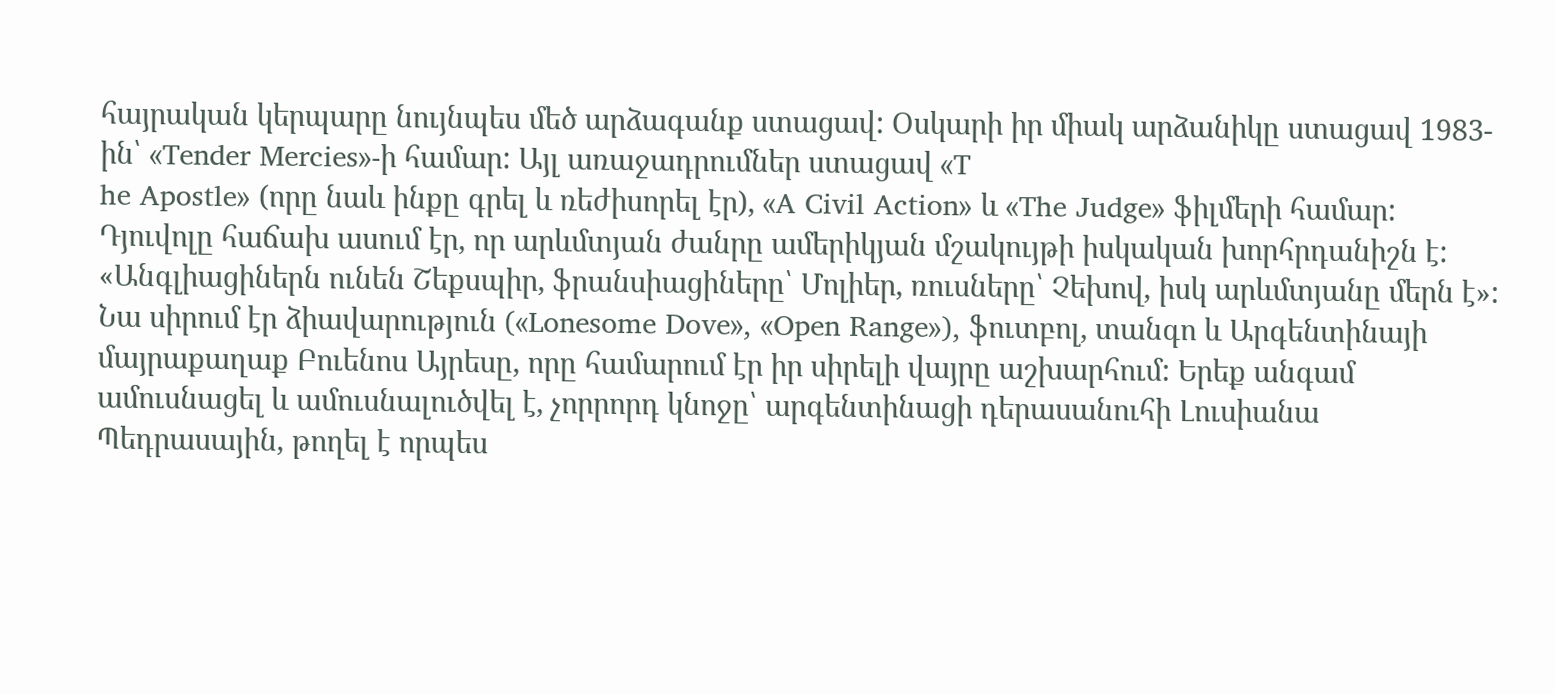հայրական կերպարը նույնպես մեծ արձագանք ստացավ: Օսկարի իր միակ արձանիկը ստացավ 1983-ին՝ «Tender Mercies»-ի համար: Այլ առաջադրումներ ստացավ «T
he Apostle» (որը նաև ինքը գրել և ռեժիսորել էր), «A Civil Action» և «The Judge» ֆիլմերի համար: Դյուվոլը հաճախ ասում էր, որ արևմտյան ժանրը ամերիկյան մշակույթի իսկական խորհրդանիշն է: «Անգլիացիներն ունեն Շեքսպիր, ֆրանսիացիները՝ Մոլիեր, ռուսները՝ Չեխով, իսկ արևմտյանը մերն է»: Նա սիրում էր ձիավարություն («Lonesome Dove», «Open Range»), ֆուտբոլ, տանգո և Արգենտինայի մայրաքաղաք Բուենոս Այրեսը, որը համարում էր իր սիրելի վայրը աշխարհում: Երեք անգամ ամուսնացել և ամուսնալուծվել է, չորրորդ կնոջը՝ արգենտինացի դերասանուհի Լուսիանա Պեդրասային, թողել է որպես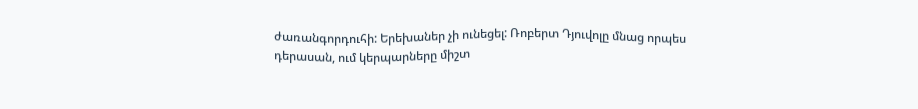ժառանգորդուհի: Երեխաներ չի ունեցել: Ռոբերտ Դյուվոլը մնաց որպես դերասան, ում կերպարները միշտ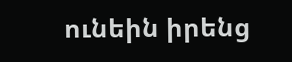ունեին իրենց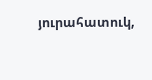յուրահատուկ,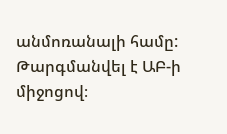անմոռանալի համը:
Թարգմանվել է ԱԲ-ի միջոցով։